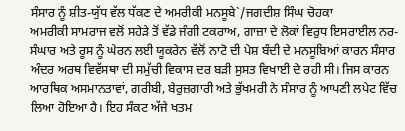ਸੰਸਾਰ ਨੂੰ ਸ਼ੀਤ-ਯੁੱਧ ਵੱਲ ਧੱਕਣ ਦੇ ਅਮਰੀਕੀ ਮਨਸੂਬੇ`/ਜਗਦੀਸ਼ ਸਿੰਘ ਚੋਹਕਾ
ਅਮਰੀਕੀ ਸਾਮਰਾਜ ਵਲੋਂ ਸਹੇੜੇ ਤੋਂ ਵੱਡੇ ਜੰਗੀ ਟਕਰਾਅ, ਗਾਜ਼ਾ ਦੇ ਲੋਕਾਂ ਵਿਰੁਧ ਇਸਰਾਈਲ ਨਰ-ਸੰਘਾਰ ਅਤੇ ਰੂਸ ਨੂੰ ਘੇਰਨ ਲਈ ਯੂਕਰੇਨ ਵੱਲੋਂ ਨਾਟੋ ਦੀ ਪੇਸ਼ ਬੰਦੀ ਦੇ ਮਨਸੂਬਿਆਂ ਕਾਰਨ ਸੰਸਾਰ ਅੰਦਰ ਅਰਥ ਵਿਵੱਸਥਾ ਦੀ ਸਮੁੱਚੀ ਵਿਕਾਸ ਦਰ ਬੜੀ ਸੁਸਤ ਵਿਖਾਈ ਦੇ ਰਹੀ ਸੀ। ਜਿਸ ਕਾਰਨ ਆਰਥਿਕ ਅਸਮਾਨਤਾਵਾਂ, ਗਰੀਬੀ, ਬੇਰੁਜ਼ਗਾਰੀ ਅਤੇ ਭੁੱਖਮਰੀ ਨੇ ਸੰਸਾਰ ਨੂੰ ਆਪਣੀ ਲਪੇਟ ਵਿੱਚ ਲਿਆ ਹੋਇਆ ਹੈ। ਇਹ ਸੰਕਟ ਅੱਜੇ ਖਤਮ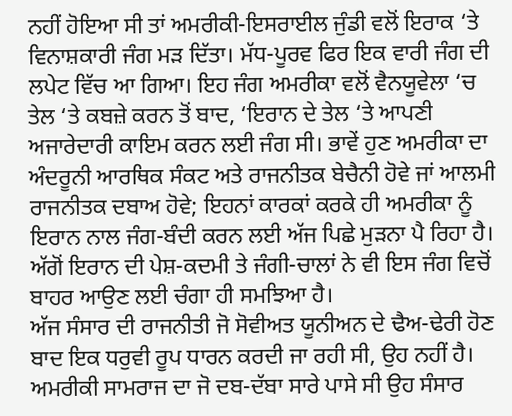ਨਹੀਂ ਹੋਇਆ ਸੀ ਤਾਂ ਅਮਰੀਕੀ-ਇਸਰਾਈਲ ਜੁੰਡੀ ਵਲੋਂ ਇਰਾਕ ‘ਤੇ ਵਿਨਾਸ਼ਕਾਰੀ ਜੰਗ ਮੜ ਦਿੱਤਾ। ਮੱਧ-ਪੂਰਵ ਫਿਰ ਇਕ ਵਾਰੀ ਜੰਗ ਦੀ ਲਪੇਟ ਵਿੱਚ ਆ ਗਿਆ। ਇਹ ਜੰਗ ਅਮਰੀਕਾ ਵਲੋਂ ਵੈਨਯੂਵੇਲਾ ‘ਚ ਤੇਲ ‘ਤੇ ਕਬਜ਼ੇ ਕਰਨ ਤੋਂ ਬਾਦ, ‘ਇਰਾਨ ਦੇ ਤੇਲ ‘ਤੇ ਆਪਣੀ ਅਜਾਰੇਦਾਰੀ ਕਾਇਮ ਕਰਨ ਲਈ ਜੰਗ ਸੀ। ਭਾਵੇਂ ਹੁਣ ਅਮਰੀਕਾ ਦਾ ਅੰਦਰੂਨੀ ਆਰਥਿਕ ਸੰਕਟ ਅਤੇ ਰਾਜਨੀਤਕ ਬੇਚੈਨੀ ਹੋਵੇ ਜਾਂ ਆਲਮੀ ਰਾਜਨੀਤਕ ਦਬਾਅ ਹੋਵੇ; ਇਹਨਾਂ ਕਾਰਕਾਂ ਕਰਕੇ ਹੀ ਅਮਰੀਕਾ ਨੂੰ ਇਰਾਨ ਨਾਲ ਜੰਗ-ਬੰਦੀ ਕਰਨ ਲਈ ਅੱਜ ਪਿਛੇ ਮੁੜਨਾ ਪੈ ਰਿਹਾ ਹੈ। ਅੱਗੋਂ ਇਰਾਨ ਦੀ ਪੇਸ਼-ਕਦਮੀ ਤੇ ਜੰਗੀ-ਚਾਲਾਂ ਨੇ ਵੀ ਇਸ ਜੰਗ ਵਿਚੋਂ ਬਾਹਰ ਆਉਣ ਲਈ ਚੰਗਾ ਹੀ ਸਮਝਿਆ ਹੈ।
ਅੱਜ ਸੰਸਾਰ ਦੀ ਰਾਜਨੀਤੀ ਜੋ ਸੋਵੀਅਤ ਯੂਨੀਅਨ ਦੇ ਢੈਅ-ਢੇਰੀ ਹੋਣ ਬਾਦ ਇਕ ਧਰੁਵੀ ਰੂਪ ਧਾਰਨ ਕਰਦੀ ਜਾ ਰਹੀ ਸੀ, ਉਹ ਨਹੀਂ ਹੈ। ਅਮਰੀਕੀ ਸਾਮਰਾਜ ਦਾ ਜੋ ਦਬ-ਦੱਬਾ ਸਾਰੇ ਪਾਸੇ ਸੀ ਉਹ ਸੰਸਾਰ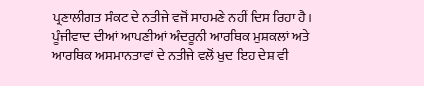ਪ੍ਰਣਾਲੀਗਤ ਸੰਕਟ ਦੇ ਨਤੀਜੇ ਵਜੋਂ ਸਾਹਮਣੇ ਨਹੀਂ ਦਿਸ ਰਿਹਾ ਹੈ। ਪੂੰਜੀਵਾਦ ਦੀਆਂ ਆਪਣੀਆਂ ਅੰਦਰੂਨੀ ਆਰਥਿਕ ਮੁਸ਼ਕਲਾਂ ਅਤੇ ਆਰਥਿਕ ਅਸਮਾਨਤਾਵਾਂ ਦੇ ਨਤੀਜੇ ਵਲੋਂ ਖੁਦ ਇਹ ਦੇਸ਼ ਵੀ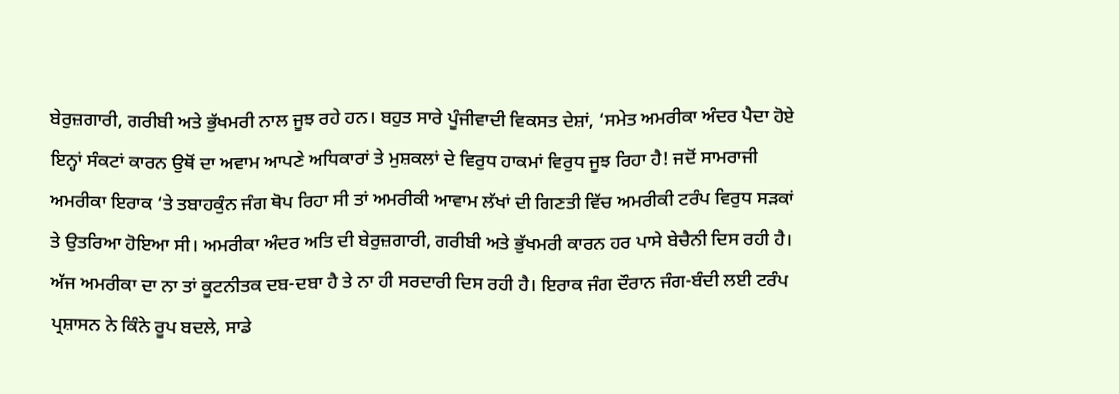ਬੇਰੁਜ਼ਗਾਰੀ, ਗਰੀਬੀ ਅਤੇ ਭੁੱਖਮਰੀ ਨਾਲ ਜੂਝ ਰਹੇ ਹਨ। ਬਹੁਤ ਸਾਰੇ ਪੂੰਜੀਵਾਦੀ ਵਿਕਸਤ ਦੇਸ਼ਾਂ, ‘ਸਮੇਤ ਅਮਰੀਕਾ ਅੰਦਰ ਪੈਦਾ ਹੋਏ ਇਨ੍ਹਾਂ ਸੰਕਟਾਂ ਕਾਰਨ ਉਥੋਂ ਦਾ ਅਵਾਮ ਆਪਣੇ ਅਧਿਕਾਰਾਂ ਤੇ ਮੁਸ਼ਕਲਾਂ ਦੇ ਵਿਰੁਧ ਹਾਕਮਾਂ ਵਿਰੁਧ ਜੂਝ ਰਿਹਾ ਹੈ! ਜਦੋਂ ਸਾਮਰਾਜੀ ਅਮਰੀਕਾ ਇਰਾਕ ‘ਤੇ ਤਬਾਹਕੁੰਨ ਜੰਗ ਥੋਪ ਰਿਹਾ ਸੀ ਤਾਂ ਅਮਰੀਕੀ ਆਵਾਮ ਲੱਖਾਂ ਦੀ ਗਿਣਤੀ ਵਿੱਚ ਅਮਰੀਕੀ ਟਰੰਪ ਵਿਰੁਧ ਸੜਕਾਂ ਤੇ ਉਤਰਿਆ ਹੋਇਆ ਸੀ। ਅਮਰੀਕਾ ਅੰਦਰ ਅਤਿ ਦੀ ਬੇਰੁਜ਼ਗਾਰੀ, ਗਰੀਬੀ ਅਤੇ ਭੁੱਖਮਰੀ ਕਾਰਨ ਹਰ ਪਾਸੇ ਬੇਚੈਨੀ ਦਿਸ ਰਹੀ ਹੈ। ਅੱਜ ਅਮਰੀਕਾ ਦਾ ਨਾ ਤਾਂ ਕੂਟਨੀਤਕ ਦਬ-ਦਬਾ ਹੈ ਤੇ ਨਾ ਹੀ ਸਰਦਾਰੀ ਦਿਸ ਰਹੀ ਹੈ। ਇਰਾਕ ਜੰਗ ਦੌਰਾਨ ਜੰਗ-ਬੰਦੀ ਲਈ ਟਰੰਪ ਪ੍ਰਸ਼ਾਸਨ ਨੇ ਕਿੰਨੇ ਰੂਪ ਬਦਲੇ, ਸਾਡੇ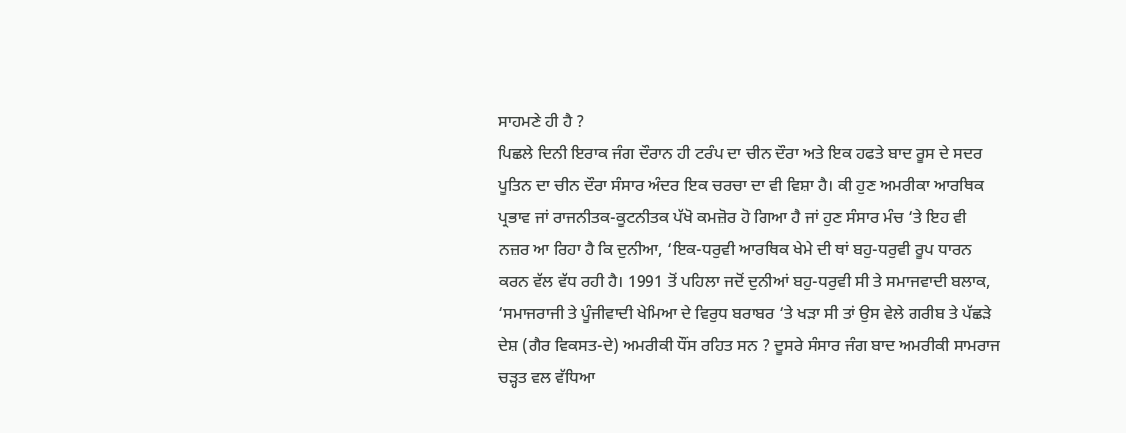ਸਾਹਮਣੇ ਹੀ ਹੈ ?
ਪਿਛਲੇ ਦਿਨੀ ਇਰਾਕ ਜੰਗ ਦੌਰਾਨ ਹੀ ਟਰੰਪ ਦਾ ਚੀਨ ਦੌਰਾ ਅਤੇ ਇਕ ਹਫਤੇ ਬਾਦ ਰੂਸ ਦੇ ਸਦਰ ਪੂਤਿਨ ਦਾ ਚੀਨ ਦੌਰਾ ਸੰਸਾਰ ਅੰਦਰ ਇਕ ਚਰਚਾ ਦਾ ਵੀ ਵਿਸ਼ਾ ਹੈ। ਕੀ ਹੁਣ ਅਮਰੀਕਾ ਆਰਥਿਕ ਪ੍ਰਭਾਵ ਜਾਂ ਰਾਜਨੀਤਕ-ਕੂਟਨੀਤਕ ਪੱਖੋ ਕਮਜ਼ੋਰ ਹੋ ਗਿਆ ਹੈ ਜਾਂ ਹੁਣ ਸੰਸਾਰ ਮੰਚ ‘ਤੇ ਇਹ ਵੀ ਨਜ਼ਰ ਆ ਰਿਹਾ ਹੈ ਕਿ ਦੁਨੀਆ, ‘ਇਕ-ਧਰੁਵੀ ਆਰਥਿਕ ਖੇਮੇ ਦੀ ਥਾਂ ਬਹੁ-ਧਰੁਵੀ ਰੂਪ ਧਾਰਨ ਕਰਨ ਵੱਲ ਵੱਧ ਰਹੀ ਹੈ। 1991 ਤੋਂ ਪਹਿਲਾ ਜਦੋਂ ਦੁਨੀਆਂ ਬਹੁ-ਧਰੁਵੀ ਸੀ ਤੇ ਸਮਾਜਵਾਦੀ ਬਲਾਕ, ‘ਸਮਾਜਰਾਜੀ ਤੇ ਪੂੰਜੀਵਾਦੀ ਖੇਮਿਆ ਦੇ ਵਿਰੁਧ ਬਰਾਬਰ ‘ਤੇ ਖੜਾ ਸੀ ਤਾਂ ਉਸ ਵੇਲੇ ਗਰੀਬ ਤੇ ਪੱਛੜੇ ਦੇਸ਼ (ਗੈਰ ਵਿਕਸਤ-ਦੇ) ਅਮਰੀਕੀ ਧੌਂਸ ਰਹਿਤ ਸਨ ? ਦੂਸਰੇ ਸੰਸਾਰ ਜੰਗ ਬਾਦ ਅਮਰੀਕੀ ਸਾਮਰਾਜ ਚੜ੍ਹਤ ਵਲ ਵੱਧਿਆ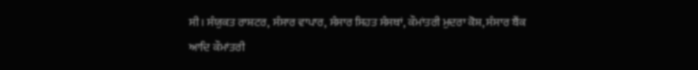ਸੀ। ਸੰਯੁਕਤ ਰਾਸ਼ਟਰ, ਸੰਸਾਰ ਵਾਪਾਰ, ਸੰਸਾਰ ਸਿਹਤ ਸੰਸਥਾਂ, ਕੌਮਾਂਤਰੀ ਮੁਦਰਾ ਕੋਸ਼, ਸੰਸਾਰ ਬੈਂਕ ਆਦਿ ਕੌਮਾਂਤਰੀ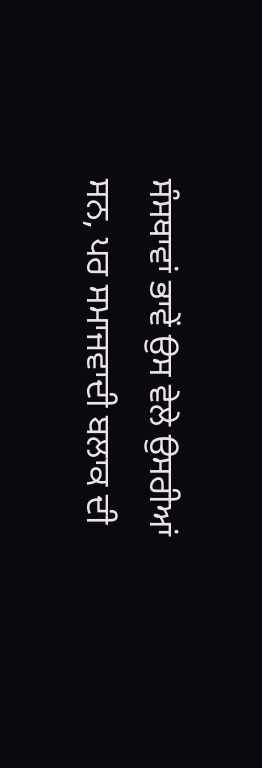ਸੰਸਥਾਵਾਂ ਭਾਵੇਂ ਉਸ ਵੇਲੇ ਉਸਰੀਆਂ ਸਨ, ਪਰ ਸਮਾਜਵਾਦੀ ਬਲਾਕ ਦੀ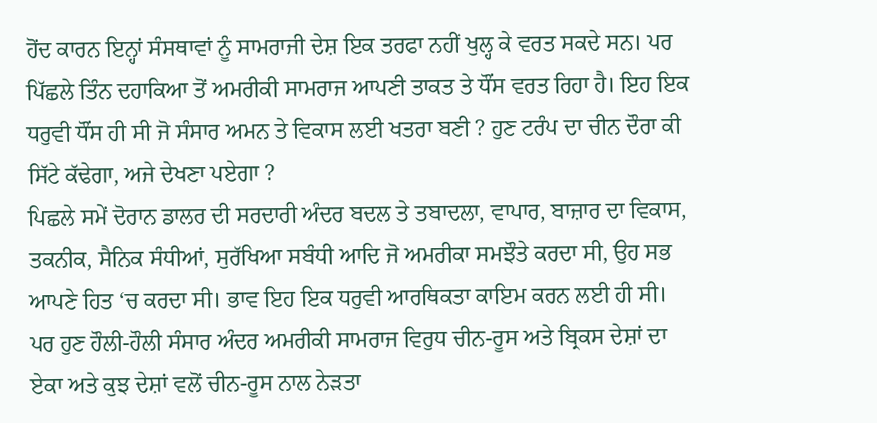ਹੋਂਦ ਕਾਰਨ ਇਨ੍ਹਾਂ ਸੰਸਥਾਵਾਂ ਨੂੰ ਸਾਮਰਾਜੀ ਦੇਸ਼ ਇਕ ਤਰਫਾ ਨਹੀਂ ਖੁਲ੍ਹ ਕੇ ਵਰਤ ਸਕਦੇ ਸਨ। ਪਰ ਪਿੱਛਲੇ ਤਿੰਨ ਦਹਾਕਿਆ ਤੋਂ ਅਮਰੀਕੀ ਸਾਮਰਾਜ ਆਪਣੀ ਤਾਕਤ ਤੇ ਧੌਂਸ ਵਰਤ ਰਿਹਾ ਹੈ। ਇਹ ਇਕ ਧਰੁਵੀ ਧੌਂਸ ਹੀ ਸੀ ਜੋ ਸੰਸਾਰ ਅਮਨ ਤੇ ਵਿਕਾਸ ਲਈ ਖਤਰਾ ਬਣੀ ? ਹੁਣ ਟਰੰਪ ਦਾ ਚੀਨ ਦੌਰਾ ਕੀ ਸਿੱਟੇ ਕੱਢੇਗਾ, ਅਜੇ ਦੇਖਣਾ ਪਏਗਾ ?
ਪਿਛਲੇ ਸਮੇਂ ਦੋਰਾਨ ਡਾਲਰ ਦੀ ਸਰਦਾਰੀ ਅੰਦਰ ਬਦਲ ਤੇ ਤਬਾਦਲਾ, ਵਾਪਾਰ, ਬਾਜ਼ਾਰ ਦਾ ਵਿਕਾਸ, ਤਕਨੀਕ, ਸੈਨਿਕ ਸੰਧੀਆਂ, ਸੁਰੱਖਿਆ ਸਬੰਧੀ ਆਦਿ ਜੋ ਅਮਰੀਕਾ ਸਮਝੌਤੇ ਕਰਦਾ ਸੀ, ਉਹ ਸਭ ਆਪਣੇ ਹਿਤ ‘ਚ ਕਰਦਾ ਸੀ। ਭਾਵ ਇਹ ਇਕ ਧਰੁਵੀ ਆਰਥਿਕਤਾ ਕਾਇਮ ਕਰਨ ਲਈ ਹੀ ਸੀ। ਪਰ ਹੁਣ ਹੌਲੀ-ਹੌਲੀ ਸੰਸਾਰ ਅੰਦਰ ਅਮਰੀਕੀ ਸਾਮਰਾਜ ਵਿਰੁਧ ਚੀਨ-ਰੂਸ ਅਤੇ ਬ੍ਰਿਕਸ ਦੇਸ਼ਾਂ ਦਾ ਏਕਾ ਅਤੇ ਕੁਝ ਦੇਸ਼ਾਂ ਵਲੋਂ ਚੀਨ-ਰੂਸ ਨਾਲ ਨੇੜਤਾ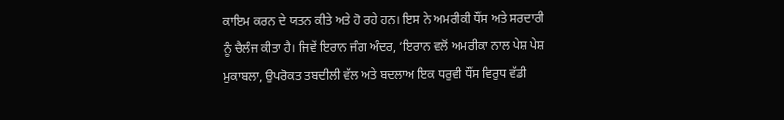ਕਾਇਮ ਕਰਨ ਦੇ ਯਤਨ ਕੀਤੇ ਅਤੇ ਹੋ ਰਹੇ ਹਨ। ਇਸ ਨੇ ਅਮਰੀਕੀ ਧੌਂਸ ਅਤੇ ਸਰਦਾਰੀ ਨੂੰ ਚੈਲੰਜ ਕੀਤਾ ਹੈ। ਜਿਵੇਂ ਇਰਾਨ ਜੰਗ ਅੰਦਰ, ‘ਇਰਾਨ ਵਲੋਂ ਅਮਰੀਕਾ ਨਾਲ ਪੇਸ਼ ਪੇਸ਼ ਮੁਕਾਬਲਾ, ਉਪਰੋਕਤ ਤਬਦੀਲੀ ਵੱਲ ਅਤੇ ਬਦਲਾਅ ਇਕ ਧਰੁਵੀ ਧੌਂਸ ਵਿਰੁਧ ਵੱਡੀ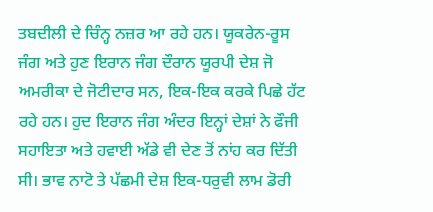ਤਬਦੀਲੀ ਦੇ ਚਿੰਨ੍ਹ ਨਜ਼ਰ ਆ ਰਹੇ ਹਨ। ਯੂਕਰੇਨ-ਰੂਸ ਜੰਗ ਅਤੇ ਹੁਣ ਇਰਾਨ ਜੰਗ ਦੌਰਾਨ ਯੂਰਪੀ ਦੇਸ਼ ਜੋ ਅਮਰੀਕਾ ਦੇ ਜੋਟੀਦਾਰ ਸਨ, ਇਕ-ਇਕ ਕਰਕੇ ਪਿਛੇ ਹੱਟ ਰਹੇ ਹਨ। ਹੁਦ ਇਰਾਨ ਜੰਗ ਅੰਦਰ ਇਨ੍ਹਾਂ ਦੇਸ਼ਾਂ ਨੇ ਫੌਜੀ ਸਹਾਇਤਾ ਅਤੇ ਹਵਾਈ ਅੱਡੇ ਵੀ ਦੇਣ ਤੋਂ ਨਾਂਹ ਕਰ ਦਿੱਤੀ ਸੀ। ਭਾਵ ਨਾਟੋ ਤੇ ਪੱਛਮੀ ਦੇਸ਼ ਇਕ-ਧਰੁਵੀ ਲਾਮ ਡੋਰੀ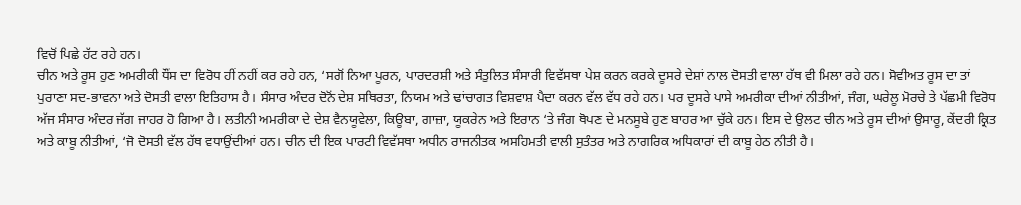ਵਿਚੋਂ ਪਿਛੇ ਹੱਟ ਰਹੇ ਹਨ।
ਚੀਨ ਅਤੇ ਰੂਸ ਹੁਣ ਅਮਰੀਕੀ ਧੌਂਸ ਦਾ ਵਿਰੋਧ ਹੀਂ ਨਹੀਂ ਕਰ ਰਹੇ ਹਨ, ‘ਸਗੋਂ ਨਿਆ ਪੂਰਨ, ਪਾਰਦਰਸ਼ੀ ਅਤੇ ਸੰਤੁਲਿਤ ਸੰਸਾਰੀ ਵਿਵੱਸਥਾ ਪੇਸ਼ ਕਰਨ ਕਰਕੇ ਦੂਸਰੇ ਦੇਸ਼ਾਂ ਨਾਲ ਦੋਸਤੀ ਵਾਲਾ ਹੱਥ ਵੀ ਮਿਲਾ ਰਹੇ ਹਨ। ਸੋਵੀਅਤ ਰੂਸ ਦਾ ਤਾਂ ਪੁਰਾਣਾ ਸਦ-ਭਾਵਨਾ ਅਤੇ ਦੋਸਤੀ ਵਾਲਾ ਇਤਿਹਾਸ ਹੈ। ਸੰਸਾਰ ਅੰਦਰ ਦੋਨੋਂ ਦੇਸ਼ ਸਥਿਰਤਾ, ਨਿਯਮ ਅਤੇ ਢਾਂਚਾਗਤ ਵਿਸ਼ਵਾਸ਼ ਪੈਦਾ ਕਰਨ ਵੱਲ ਵੱਧ ਰਹੇ ਹਨ। ਪਰ ਦੂਸਰੇ ਪਾਸੇ ਅਮਰੀਕਾ ਦੀਆਂ ਨੀਤੀਆਂ, ਜੰਗ, ਘਰੇਲੂ ਮੋਰਚੇ ਤੇ ਪੱਛਮੀ ਵਿਰੋਧ ਅੱਜ ਸੰਸਾਰ ਅੰਦਰ ਜੱਗ ਜਾਹਰ ਹੋ ਗਿਆ ਹੈ। ਲਤੀਨੀ ਅਮਰੀਕਾ ਦੇ ਦੇਸ਼ ਵੈਨਯੂਵੇਲਾ, ਕਿਊਬਾ, ਗਾਜ਼ਾ, ਯੂਕਰੇਨ ਅਤੇ ਇਰਾਨ ‘ਤੇ ਜੰਗ ਥੋਪਣ ਦੇ ਮਨਸੂਬੇ ਹੁਣ ਬਾਹਰ ਆ ਚੁੱਕੇ ਹਨ। ਇਸ ਦੇ ਉਲਟ ਚੀਨ ਅਤੇ ਰੂਸ ਦੀਆਂ ਉਸਾਰੂ, ਕੇਂਦਰੀ ਕ੍ਰਿਤ ਅਤੇ ਕਾਬੂ ਨੀਤੀਆਂ, ‘ਜੋ ਦੋਸਤੀ ਵੱਲ ਹੱਥ ਵਧਾਉਂਦੀਆਂ ਹਨ। ਚੀਨ ਦੀ ਇਕ ਪਾਰਟੀ ਵਿਵੱਸਥਾ ਅਧੀਨ ਰਾਜਨੀਤਕ ਅਸਹਿਮਤੀ ਵਾਲੀ ਸੁਤੰਤਰ ਅਤੇ ਨਾਗਰਿਕ ਅਧਿਕਾਰਾਂ ਦੀ ਕਾਬੂ ਹੇਠ ਨੀਤੀ ਹੈ।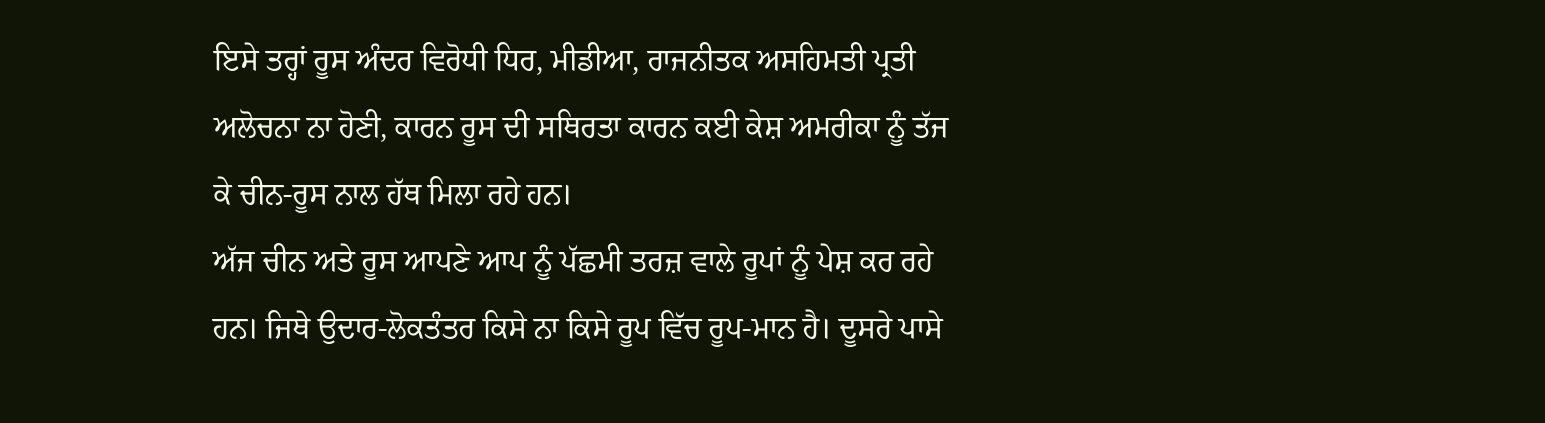ਇਸੇ ਤਰ੍ਹਾਂ ਰੂਸ ਅੰਦਰ ਵਿਰੋਧੀ ਧਿਰ, ਮੀਡੀਆ, ਰਾਜਨੀਤਕ ਅਸਹਿਮਤੀ ਪ੍ਰਤੀ ਅਲੋਚਨਾ ਨਾ ਹੋਣੀ, ਕਾਰਨ ਰੂਸ ਦੀ ਸਥਿਰਤਾ ਕਾਰਨ ਕਈ ਕੇਸ਼ ਅਮਰੀਕਾ ਨੂੰ ਤੱਜ ਕੇ ਚੀਨ-ਰੂਸ ਨਾਲ ਹੱਥ ਮਿਲਾ ਰਹੇ ਹਨ।
ਅੱਜ ਚੀਨ ਅਤੇ ਰੂਸ ਆਪਣੇ ਆਪ ਨੂੰ ਪੱਛਮੀ ਤਰਜ਼ ਵਾਲੇ ਰੂਪਾਂ ਨੂੰ ਪੇਸ਼ ਕਰ ਰਹੇ ਹਨ। ਜਿਥੇ ਉਦਾਰ-ਲੋਕਤੰਤਰ ਕਿਸੇ ਨਾ ਕਿਸੇ ਰੂਪ ਵਿੱਚ ਰੂਪ-ਮਾਨ ਹੈ। ਦੂਸਰੇ ਪਾਸੇ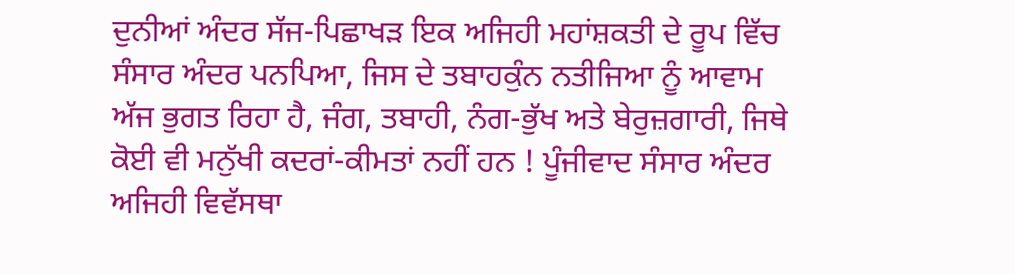ਦੁਨੀਆਂ ਅੰਦਰ ਸੱਜ-ਪਿਛਾਖੜ ਇਕ ਅਜਿਹੀ ਮਹਾਂਸ਼ਕਤੀ ਦੇ ਰੂਪ ਵਿੱਚ ਸੰਸਾਰ ਅੰਦਰ ਪਨਪਿਆ, ਜਿਸ ਦੇ ਤਬਾਹਕੁੰਨ ਨਤੀਜਿਆ ਨੂੰ ਆਵਾਮ ਅੱਜ ਭੁਗਤ ਰਿਹਾ ਹੈ, ਜੰਗ, ਤਬਾਹੀ, ਨੰਗ-ਭੁੱਖ ਅਤੇ ਬੇਰੁਜ਼ਗਾਰੀ, ਜਿਥੇ ਕੋਈ ਵੀ ਮਨੁੱਖੀ ਕਦਰਾਂ-ਕੀਮਤਾਂ ਨਹੀਂ ਹਨ ! ਪੂੰਜੀਵਾਦ ਸੰਸਾਰ ਅੰਦਰ ਅਜਿਹੀ ਵਿਵੱਸਥਾ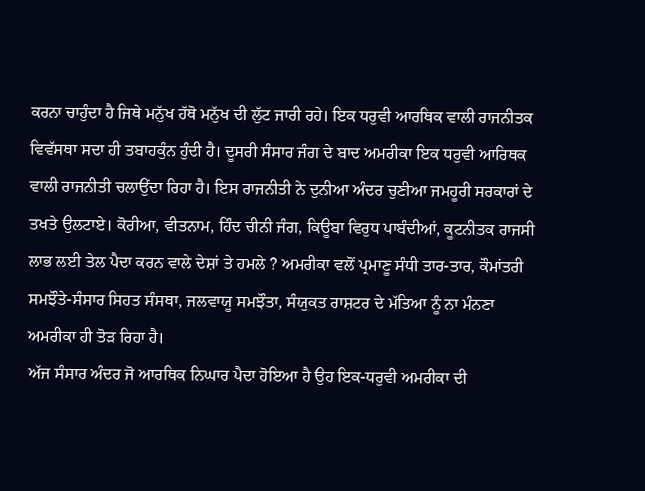ਕਰਨਾ ਚਾਹੁੰਦਾ ਹੈ ਜਿਥੇ ਮਨੁੱਖ ਹੱਥੋ ਮਨੁੱਖ ਦੀ ਲੁੱਟ ਜਾਰੀ ਰਹੇ। ਇਕ ਧਰੁਵੀ ਆਰਥਿਕ ਵਾਲੀ ਰਾਜਨੀਤਕ ਵਿਵੱਸਥਾ ਸਦਾ ਹੀ ਤਬਾਹਕੁੰਨ ਹੁੰਦੀ ਹੈ। ਦੂਸਰੀ ਸੰਸਾਰ ਜੰਗ ਦੇ ਬਾਦ ਅਮਰੀਕਾ ਇਕ ਧਰੁਵੀ ਆਰਿਥਕ ਵਾਲੀ ਰਾਜਨੀਤੀ ਚਲਾਉਂਦਾ ਰਿਹਾ ਹੈ। ਇਸ ਰਾਜਨੀਤੀ ਨੇ ਦੁਨੀਆ ਅੰਦਰ ਚੁਣੀਆ ਜਮਹੂਰੀ ਸਰਕਾਰਾਂ ਦੇ ਤਖਤੇ ਉਲਟਾਏ। ਕੋਰੀਆ, ਵੀਤਨਾਮ, ਹਿੰਦ ਚੀਨੀ ਜੰਗ, ਕਿਊਬਾ ਵਿਰੁਧ ਪਾਬੰਦੀਆਂ, ਕੂਟਨੀਤਕ ਰਾਜਸੀ ਲਾਭ ਲਈ ਤੇਲ ਪੈਦਾ ਕਰਨ ਵਾਲੇ ਦੇਸ਼ਾਂ ਤੇ ਹਮਲੇ ? ਅਮਰੀਕਾ ਵਲੋਂ ਪ੍ਰਮਾਣੂ ਸੰਧੀ ਤਾਰ-ਤਾਰ, ਕੌਮਾਂਤਰੀ ਸਮਝੌਤੇ-ਸੰਸਾਰ ਸਿਹਤ ਸੰਸਥਾ, ਜਲਵਾਯੂ ਸਮਝੌਤਾ, ਸੰਯੁਕਤ ਰਾਸ਼ਟਰ ਦੇ ਮੱਤਿਆ ਨੂੰ ਨਾ ਮੰਨਣਾ ਅਮਰੀਕਾ ਹੀ ਤੋੜ ਰਿਹਾ ਹੈ।
ਅੱਜ ਸੰਸਾਰ ਅੰਦਰ ਜੋ ਆਰਥਿਕ ਨਿਘਾਰ ਪੈਦਾ ਹੋਇਆ ਹੈ ਉਹ ਇਕ-ਧਰੁਵੀ ਅਮਰੀਕਾ ਦੀ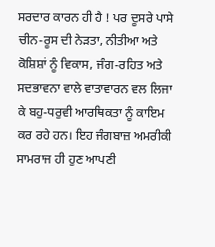ਸਰਦਾਰ ਕਾਰਨ ਹੀ ਹੈ ! ਪਰ ਦੂਸਰੇ ਪਾਸੇ ਚੀਨ-ਰੂਸ ਦੀ ਨੇੜਤਾ, ਨੀਤੀਆ ਅਤੇ ਕੋਸ਼ਿਸ਼ਾਂ ਨੂੰ ਵਿਕਾਸ, ਜੰਗ-ਰਹਿਤ ਅਤੇ ਸਦਭਾਵਨਾ ਵਾਲੇ ਵਾਤਾਵਾਰਨ ਵਲ ਲਿਜਾ ਕੇ ਬਹੁ-ਧਰੁਵੀ ਆਰਥਿਕਤਾ ਨੂੰ ਕਾਇਮ ਕਰ ਰਹੇ ਹਨ। ਇਹ ਜੰਗਬਾਜ਼ ਅਮਰੀਕੀ ਸਾਮਰਾਜ ਹੀ ਹੁਣ ਆਪਣੀ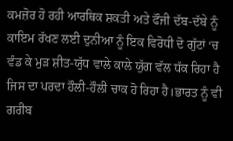ਕਮਜ਼ੋਰ ਹੋ ਰਹੀ ਆਰਥਿਕ ਸ਼ਕਤੀ ਅਤੇ ਫੌਜੀ ਦੱਬ-ਦੱਬੇ ਨੂੰ ਕਾਇਮ ਰੱਖਣ ਲਈ ਦੁਨੀਆ ਨੂੰ ਇਕ ਵਿਰੋਧੀ ਦੋ ਗੁੱਟਾਂ ‘ਚ ਵੰਡ ਕੇ ਮੁੜ ਸ਼ੀਤ-ਯੁੱਧ ਵਾਲੇ ਕਾਲੇ ਯੁੱਗ ਵੱਲ ਧੱਕ ਰਿਹਾ ਹੈ ਜਿਸ ਦਾ ਪਰਦਾ ਹੌਲੀ-ਹੌਲੀ ਚਾਕ ਹੋ ਰਿਹਾ ਹੈ।ਭਾਰਤ ਨੂੰ ਵੀ ਗਰੀਬ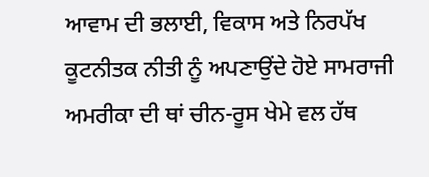ਆਵਾਮ ਦੀ ਭਲਾਈ, ਵਿਕਾਸ ਅਤੇ ਨਿਰਪੱਖ ਕੂਟਨੀਤਕ ਨੀਤੀ ਨੂੰ ਅਪਣਾਉਂਦੇ ਹੋਏ ਸਾਮਰਾਜੀ ਅਮਰੀਕਾ ਦੀ ਥਾਂ ਚੀਨ-ਰੂਸ ਖੇਮੇ ਵਲ ਹੱਥ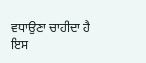ਵਧਾਉਣਾ ਚਾਹੀਦਾ ਹੈ ਇਸ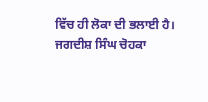ਵਿੱਚ ਹੀ ਲੋਕਾ ਦੀ ਭਲਾਈ ਹੈ।
ਜਗਦੀਸ਼ ਸਿੰਘ ਚੋਹਕਾ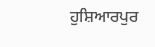ਹੁਸ਼ਿਆਰਪੁਰ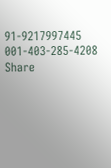91-9217997445
001-403-285-4208
Share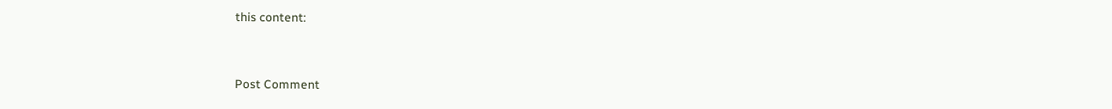this content:



Post Comment